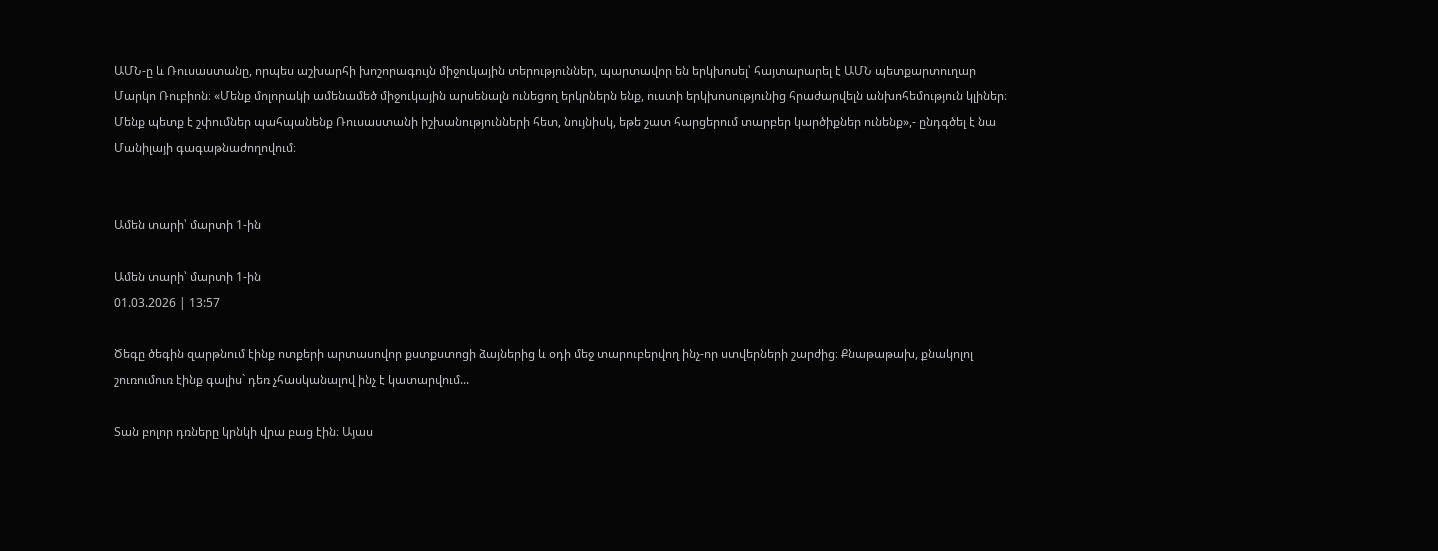ԱՄՆ-ը և Ռուսաստանը, որպես աշխարհի խոշորագույն միջուկային տերություններ, պարտավոր են երկխոսել՝ հայտարարել է ԱՄՆ պետքարտուղար Մարկո Ռուբիոն։ «Մենք մոլորակի ամենամեծ միջուկային արսենալն ունեցող երկրներն ենք, ուստի երկխոսությունից հրաժարվելն անխոհեմություն կլիներ։ Մենք պետք է շփումներ պահպանենք Ռուսաստանի իշխանությունների հետ, նույնիսկ, եթե շատ հարցերում տարբեր կարծիքներ ունենք»,- ընդգծել է նա Մանիլայի գագաթնաժողովում։


Ամեն տարի՝ մարտի 1-ին

Ամեն տարի՝ մարտի 1-ին
01.03.2026 | 13:57

Ծեգը ծեգին զարթնում էինք ոտքերի արտասովոր քստքստոցի ձայներից և օդի մեջ տարուբերվող ինչ-որ ստվերների շարժից։ Քնաթաթախ, քնակոլոլ շուռումուռ էինք գալիս` դեռ չհասկանալով ինչ է կատարվում...

Տան բոլոր դռները կրնկի վրա բաց էին։ Այաս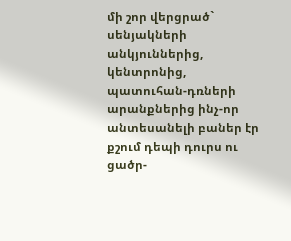մի շոր վերցրած` սենյակների անկյուններից, կենտրոնից, պատուհան-դռների արանքներից ինչ-որ անտեսանելի բաներ էր քշում դեպի դուրս ու ցածր-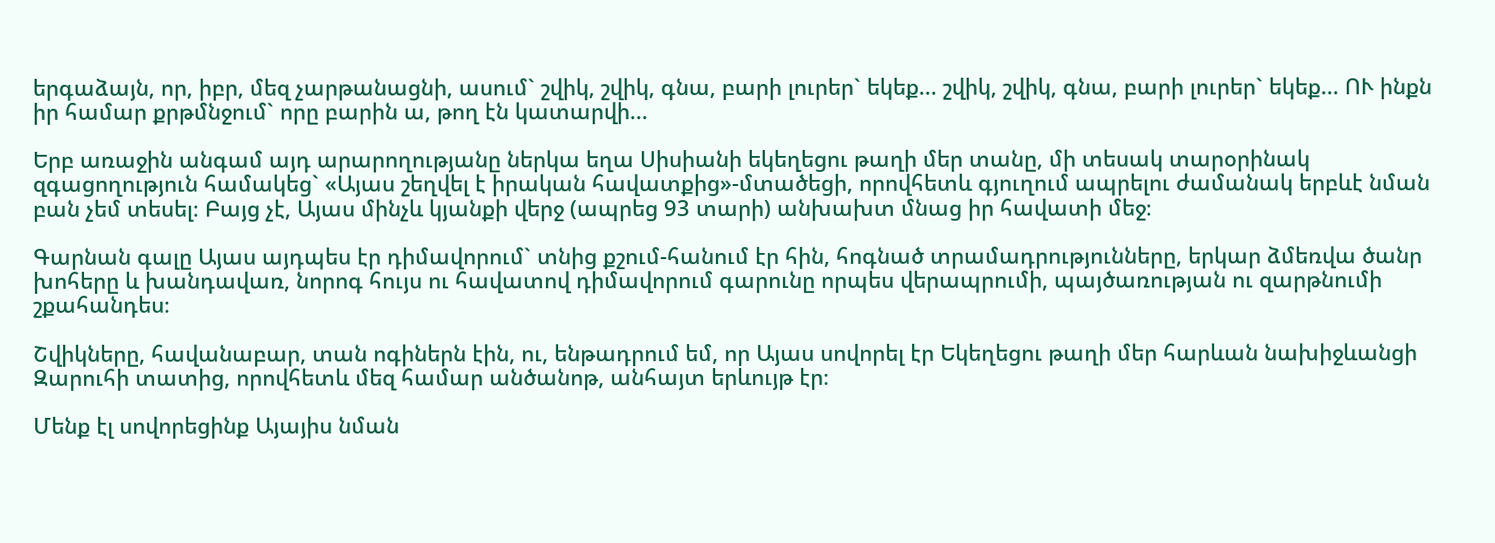երգաձայն, որ, իբր, մեզ չարթանացնի, ասում` շվիկ, շվիկ, գնա, բարի լուրեր` եկեք... շվիկ, շվիկ, գնա, բարի լուրեր` եկեք... ՈՒ ինքն իր համար քրթմնջում` որը բարին ա, թող էն կատարվի...

Երբ առաջին անգամ այդ արարողությանը ներկա եղա Սիսիանի եկեղեցու թաղի մեր տանը, մի տեսակ տարօրինակ զգացողություն համակեց` «Այաս շեղվել է իրական հավատքից»-մտածեցի, որովհետև գյուղում ապրելու ժամանակ երբևէ նման բան չեմ տեսել։ Բայց չէ, Այաս մինչև կյանքի վերջ (ապրեց 93 տարի) անխախտ մնաց իր հավատի մեջ։

Գարնան գալը Այաս այդպես էր դիմավորում` տնից քշում-հանում էր հին, հոգնած տրամադրությունները, երկար ձմեռվա ծանր խոհերը և խանդավառ, նորոգ հույս ու հավատով դիմավորում գարունը որպես վերապրումի, պայծառության ու զարթնումի շքահանդես։

Շվիկները, հավանաբար, տան ոգիներն էին, ու, ենթադրում եմ, որ Այաս սովորել էր Եկեղեցու թաղի մեր հարևան նախիջևանցի Զարուհի տատից, որովհետև մեզ համար անծանոթ, անհայտ երևույթ էր։

Մենք էլ սովորեցինք Այայիս նման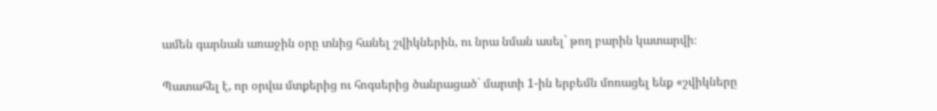ամեն գարնան առաջին օրը տնից հանել շվիկներին, ու նրա նման ասել` թող բարին կատարվի։

Պատահել է, որ օրվա մտքերից ու հոգսերից ծանրացած` մարտի 1-ին երբեմն մոռացել ենք «շվիկները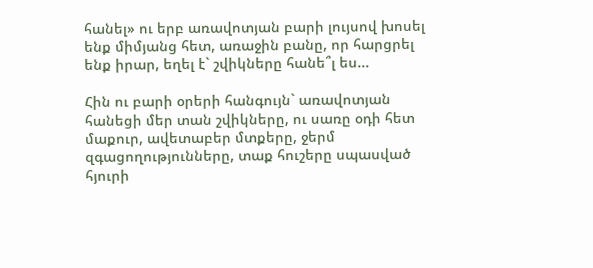հանել» ու երբ առավոտյան բարի լույսով խոսել ենք միմյանց հետ, առաջին բանը, որ հարցրել ենք իրար, եղել է` շվիկները հանե՞լ ես...

Հին ու բարի օրերի հանգույն` առավոտյան հանեցի մեր տան շվիկները, ու սառը օդի հետ մաքուր, ավետաբեր մտքերը, ջերմ զգացողությունները, տաք հուշերը սպասված հյուրի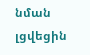նման լցվեցին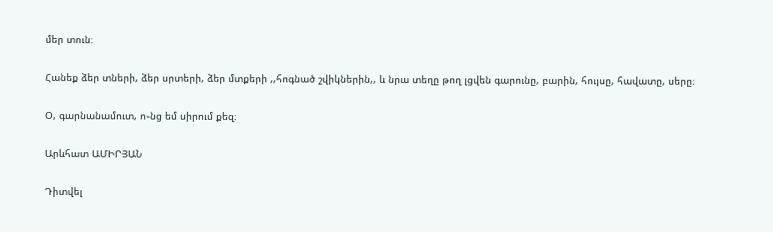մեր տուն։

Հանեք ձեր տների, ձեր սրտերի, ձեր մտքերի ,,հոգնած շվիկներին,, և նրա տեղը թող լցվեն գարունը, բարին, հույսը, հավատը, սերը։

Օ, գարնանամուտ, ո֊նց եմ սիրում քեզ։

Արևհատ ԱՄԻՐՅԱՆ

Դիտվել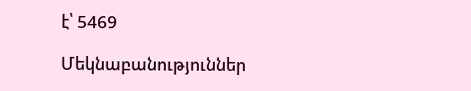է՝ 5469

Մեկնաբանություններ